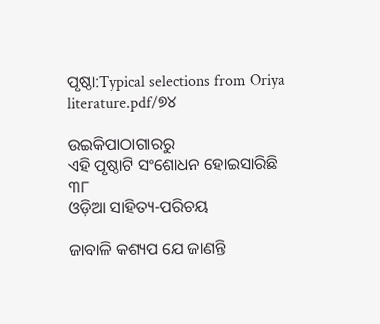ପୃଷ୍ଠା:Typical selections from Oriya literature.pdf/୭୪

ଉଇକିପାଠାଗାର‌ରୁ
ଏହି ପୃଷ୍ଠାଟି ସଂଶୋଧନ ହୋଇସାରିଛି
୩୮
ଓଡ଼ିଆ ସାହିତ୍ୟ-ପରିଚୟ

ଜାବାଳି କଶ୍ୟପ ଯେ ଜାଣନ୍ତି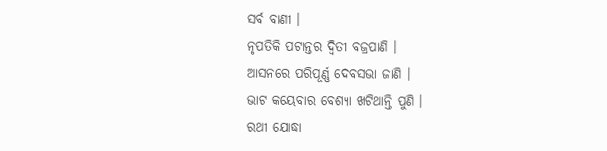ସର୍ବ ବାଣୀ ।
ନୃପତିକି ପଟାନ୍ତର ଦ୍ୱିତୀ ବଜ୍ରପାଣି ।
ଆସନରେ ପରିପୂର୍ଣ୍ଣ ଦେବସଭା ଜାଣି ।
ଭାଟ କୟେବାର ବେଶ୍ୟା ଖଟିଥାନ୍ତି ପୁଣି ।
ରଥୀ ଯୋଦ୍ଧା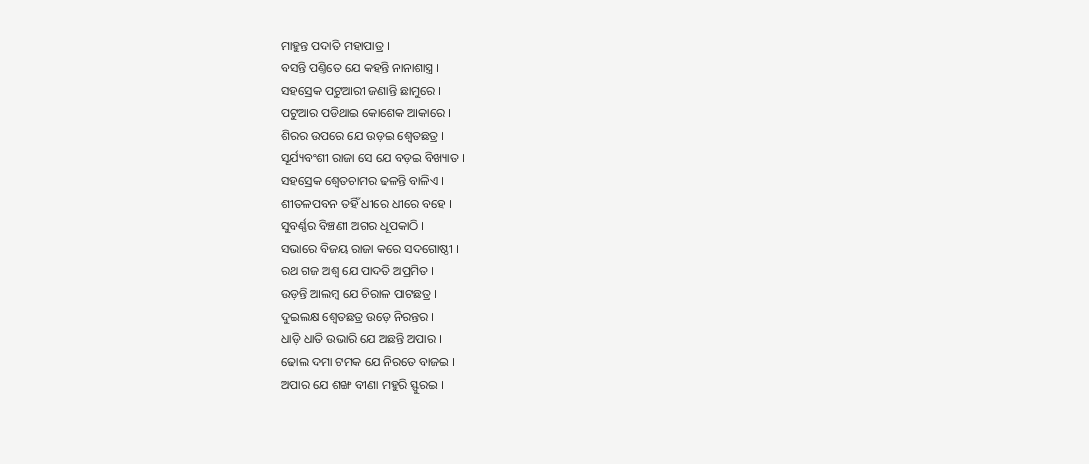ମାହୁନ୍ତ ପଦାତି ମହାପାତ୍ର ।
ବସନ୍ତି ପଣ୍ତିତେ ଯେ କ‌ହ‌ନ୍ତି ନାନାଶାସ୍ତ୍ର ।
ସ‌ହ‌ସ୍ରେକ ପଟୁଆରୀ ଜଣାନ୍ତି ଛାମୁରେ ।
ପଟୁଆର ପଡିଥାଇ କୋଶେକ ଆକାରେ ।
ଶିରର ଉପରେ ଯେ ଉଡ଼ଇ ଶ୍ୱେତଛତ୍ର ।
ସୂର୍ଯ୍ୟବଂଶୀ ରାଜା ସେ ଯେ ବଡ଼ଇ ବିଖ୍ୟାତ ।
ସ‌ହସ୍ରେକ ଶ୍ୱେତଚାମର ଢଳନ୍ତି ବାଳିଏ ।
ଶୀତଳପବନ ତହିଁ ଧୀରେ ଧୀରେ ବ‌ହେ ।
ସୁବର୍ଣ୍ଣର ବିଞ୍ଚଣୀ ଅଗର ଧୂପକାଠି ।
ସଭାରେ ବିଜୟ ରାଜା କରେ ସଦଗୋଷ୍ଠୀ ।
ରଥ ଗଜ ଅଶ୍ୱ ଯେ ପାଦତି ଅପ୍ରମିତ ।
ଉଡ଼ନ୍ତି ଆଲମ୍ବ ଯେ ଚିରାଳ ପାଟଛତ୍ର ।
ଦୁଇଲକ୍ଷ ଶ୍ୱେତଛତ୍ର ଉଡ଼େ ନିରନ୍ତର ।
ଧାଡ଼ି ଧାତି ଉଭାରି ଯେ ଅଛନ୍ତି ଅପାର ।
ଢୋଲ ଦମା ଟମକ ଯେ ନିରତେ ବାଜଇ ।
ଅପାର ଯେ ଶଙ୍ଖ ବୀଣା ମ‌ହୁରି ସ୍ଫୁରଇ ।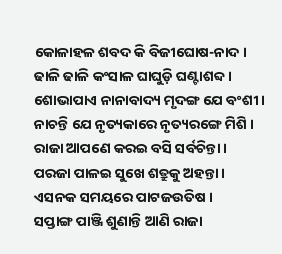କୋଳାହଳ ଶବଦ କି ବିଜୀଘୋଷ-ନାଦ ।
ଢାଳି ଢାଳି କଂସାଳ ଘାଘୁଡ଼ି ଘଣ୍ଟାଶବ୍ଦ ।
ଶୋଭାପାଏ ନାନାବାଦ୍ୟ ମୃଦଙ୍ଗ ଯେ ବଂଶୀ ।
ନାଚନ୍ତି ଯେ ନୃତ୍ୟକାରେ ନୃତ୍ୟରଙ୍ଗେ ମିଶି ।
ରାଜା ଆପଣେ କରଇ ବସି ସର୍ବଚିନ୍ତା ।
ପରଜା ପାଳଇ ସୁଖେ ଶତ୍ରୁକୁ ଅହ‌ନ୍ତା ।
ଏସନ‌କ ସମୟରେ ପାଟଜଉତିଷ ।
ସପ୍ତାଙ୍ଗ ପାଞ୍ଜି ଶୁଣାନ୍ତି ଆଣି ରାଜା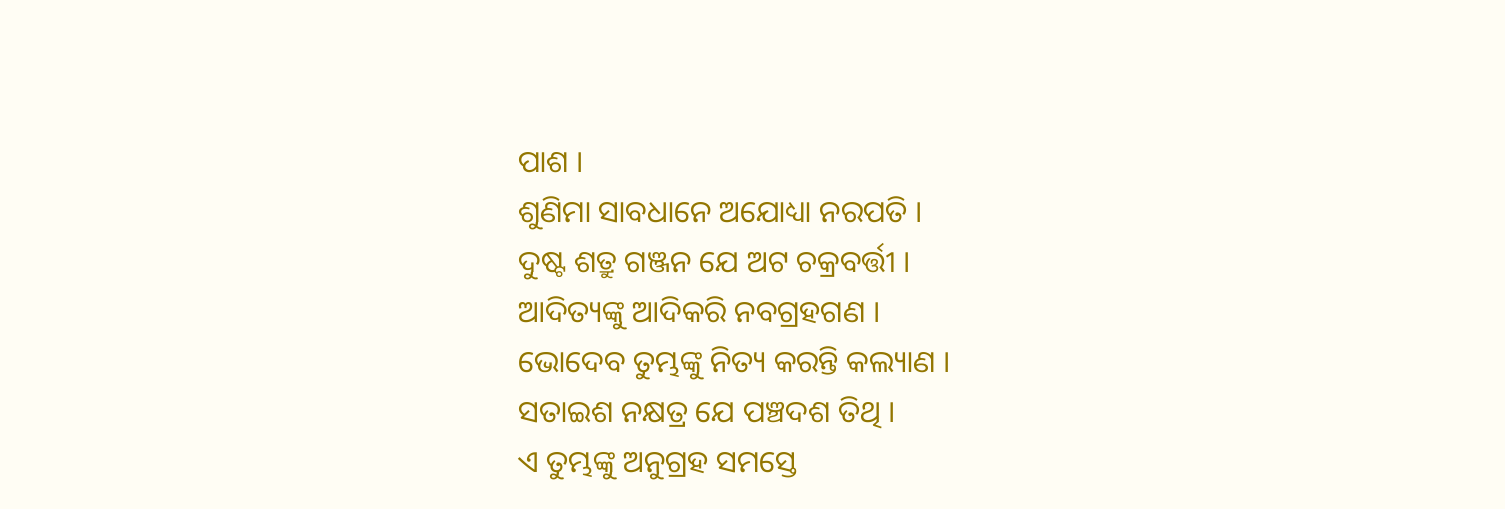ପାଶ ।
ଶୁଣିମା ସାବଧାନେ ଅଯୋଧ୍ୟା ନରପ‌ତି ।
ଦୁଷ୍ଟ ଶତ୍ରୁ ଗଞ୍ଜନ ଯେ ଅଟ ଚକ୍ରବର୍ତ୍ତୀ ।
ଆଦିତ୍ୟଙ୍କୁ ଆଦିକରି ନବଗ୍ରହଗଣ ।
ଭୋଦେବ ତୁମ୍ଭଙ୍କୁ ନିତ୍ୟ କରନ୍ତି କଲ୍ୟାଣ ।
ସତାଇଶ ନକ୍ଷତ୍ର ଯେ ପଞ୍ଚଦଶ ତିଥି ।
ଏ ତୁମ୍ଭଙ୍କୁ ଅନୁଗ୍ରହ ସମସ୍ତେ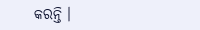କରନ୍ତି ।